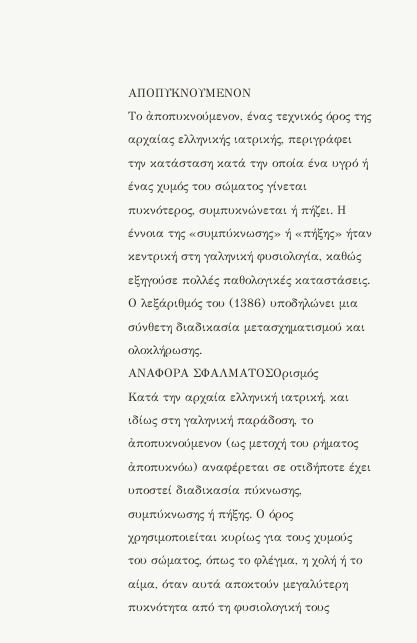ΑΠΟΠΥΚΝΟΥΜΕΝΟΝ
Το ἀποπυκνούμενον, ένας τεχνικός όρος της αρχαίας ελληνικής ιατρικής, περιγράφει την κατάσταση κατά την οποία ένα υγρό ή ένας χυμός του σώματος γίνεται πυκνότερος, συμπυκνώνεται ή πήζει. Η έννοια της «συμπύκνωσης» ή «πήξης» ήταν κεντρική στη γαληνική φυσιολογία, καθώς εξηγούσε πολλές παθολογικές καταστάσεις. Ο λεξάριθμός του (1386) υποδηλώνει μια σύνθετη διαδικασία μετασχηματισμού και ολοκλήρωσης.
ΑΝΑΦΟΡΑ ΣΦΑΛΜΑΤΟΣΟρισμός
Κατά την αρχαία ελληνική ιατρική, και ιδίως στη γαληνική παράδοση, το ἀποπυκνούμενον (ως μετοχή του ρήματος ἀποπυκνόω) αναφέρεται σε οτιδήποτε έχει υποστεί διαδικασία πύκνωσης, συμπύκνωσης ή πήξης. Ο όρος χρησιμοποιείται κυρίως για τους χυμούς του σώματος, όπως το φλέγμα, η χολή ή το αίμα, όταν αυτά αποκτούν μεγαλύτερη πυκνότητα από τη φυσιολογική τους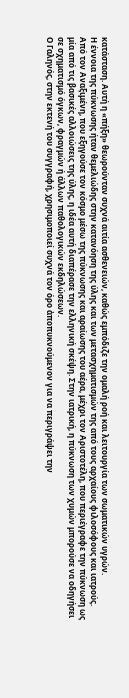κατάσταση. Αυτή η «πήξη» θεωρούνταν συχνά αιτία ασθενειών, καθώς εμπόδιζε την ομαλή ροή και λειτουργία των σωματικών υγρών.
Η έννοια της πύκνωσης ήταν θεμελιώδης στην κατανόηση της ύλης και των μετασχηματισμών της από τους αρχαίους φιλοσόφους και ιατρούς. Από τον Αναξιμένη, που εξηγούσε τον κόσμο μέσω της πύκνωσης και αραίωσης του αέρα, μέχρι τον Αριστοτέλη, που περιέγραφε την πύκνωση ως μία από τις βασικές αλλοιώσεις της ύλης, η ιδέα αυτή διαπέρασε την ελληνική σκέψη. Στην ιατρική, η πύκνωση των χυμών μπορούσε να οδηγήσει σε σχηματισμό όγκων, φραγμών ή άλλων παθολογικών εκδηλώσεων.
Ο Γαληνός, στην εκτενή του συγγραφή, χρησιμοποιεί συχνά τον όρο ἀποπυκνούμενον για να περιγράψει την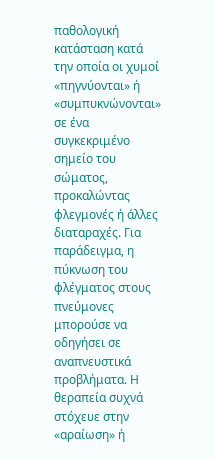παθολογική κατάσταση κατά την οποία οι χυμοί «πηγνύονται» ή «συμπυκνώνονται» σε ένα συγκεκριμένο σημείο του σώματος, προκαλώντας φλεγμονές ή άλλες διαταραχές. Για παράδειγμα, η πύκνωση του φλέγματος στους πνεύμονες μπορούσε να οδηγήσει σε αναπνευστικά προβλήματα. Η θεραπεία συχνά στόχευε στην «αραίωση» ή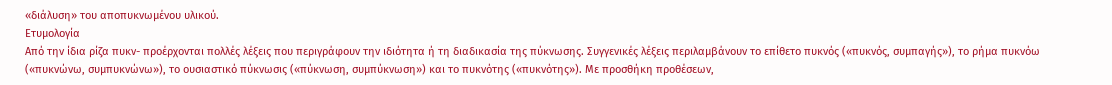«διάλυση» του αποπυκνωμένου υλικού.
Ετυμολογία
Από την ίδια ρίζα πυκν- προέρχονται πολλές λέξεις που περιγράφουν την ιδιότητα ή τη διαδικασία της πύκνωσης. Συγγενικές λέξεις περιλαμβάνουν το επίθετο πυκνός («πυκνός, συμπαγής»), το ρήμα πυκνόω («πυκνώνω, συμπυκνώνω»), το ουσιαστικό πύκνωσις («πύκνωση, συμπύκνωση») και το πυκνότης («πυκνότης»). Με προσθήκη προθέσεων,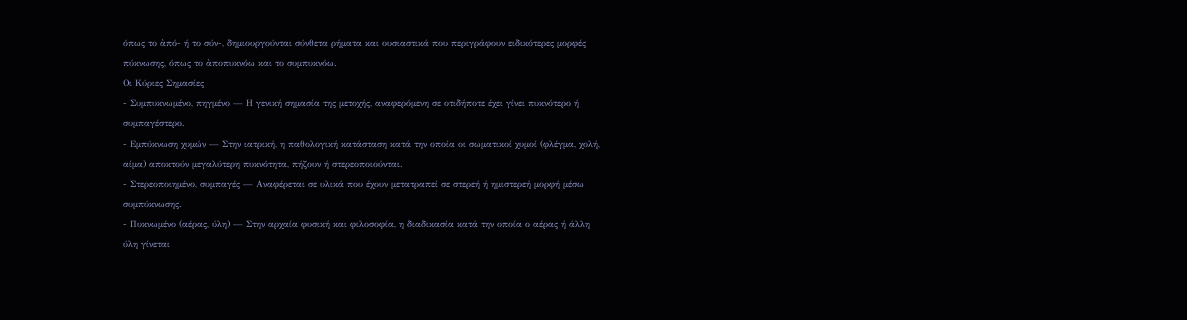όπως το ἀπό- ή το σύν-, δημιουργούνται σύνθετα ρήματα και ουσιαστικά που περιγράφουν ειδικότερες μορφές πύκνωσης, όπως το ἀποπυκνόω και το συμπυκνόω.
Οι Κύριες Σημασίες
- Συμπυκνωμένο, πηγμένο — Η γενική σημασία της μετοχής, αναφερόμενη σε οτιδήποτε έχει γίνει πυκνότερο ή συμπαγέστερο.
- Εμπύκνωση χυμών — Στην ιατρική, η παθολογική κατάσταση κατά την οποία οι σωματικοί χυμοί (φλέγμα, χολή, αίμα) αποκτούν μεγαλύτερη πυκνότητα, πήζουν ή στερεοποιούνται.
- Στερεοποιημένο, συμπαγές — Αναφέρεται σε υλικά που έχουν μετατραπεί σε στερεή ή ημιστερεή μορφή μέσω συμπύκνωσης.
- Πυκνωμένο (αέρας, ύλη) — Στην αρχαία φυσική και φιλοσοφία, η διαδικασία κατά την οποία ο αέρας ή άλλη ύλη γίνεται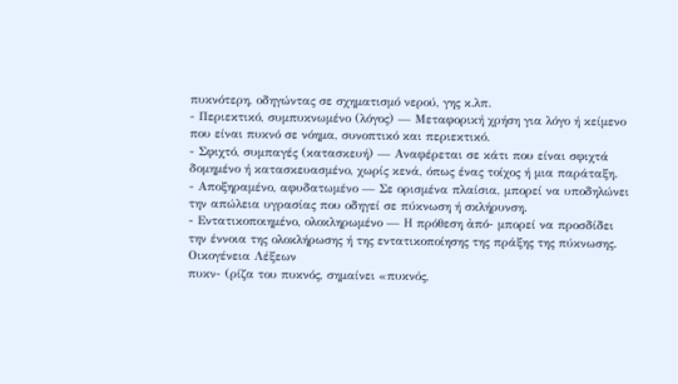πυκνότερη, οδηγώντας σε σχηματισμό νερού, γης κ.λπ.
- Περιεκτικό, συμπυκνωμένο (λόγος) — Μεταφορική χρήση για λόγο ή κείμενο που είναι πυκνό σε νόημα, συνοπτικό και περιεκτικό.
- Σφιχτό, συμπαγές (κατασκευή) — Αναφέρεται σε κάτι που είναι σφιχτά δομημένο ή κατασκευασμένο, χωρίς κενά, όπως ένας τοίχος ή μια παράταξη.
- Αποξηραμένο, αφυδατωμένο — Σε ορισμένα πλαίσια, μπορεί να υποδηλώνει την απώλεια υγρασίας που οδηγεί σε πύκνωση ή σκλήρυνση.
- Εντατικοποιημένο, ολοκληρωμένο — Η πρόθεση ἀπό- μπορεί να προσδίδει την έννοια της ολοκλήρωσης ή της εντατικοποίησης της πράξης της πύκνωσης.
Οικογένεια Λέξεων
πυκν- (ρίζα του πυκνός, σημαίνει «πυκνός,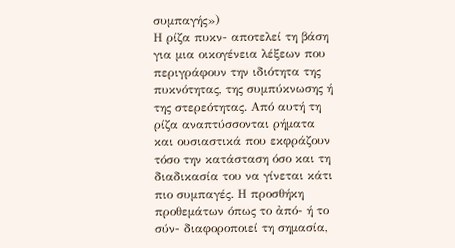συμπαγής»)
Η ρίζα πυκν- αποτελεί τη βάση για μια οικογένεια λέξεων που περιγράφουν την ιδιότητα της πυκνότητας, της συμπύκνωσης ή της στερεότητας. Από αυτή τη ρίζα αναπτύσσονται ρήματα και ουσιαστικά που εκφράζουν τόσο την κατάσταση όσο και τη διαδικασία του να γίνεται κάτι πιο συμπαγές. Η προσθήκη προθεμάτων όπως το ἀπό- ή το σύν- διαφοροποιεί τη σημασία,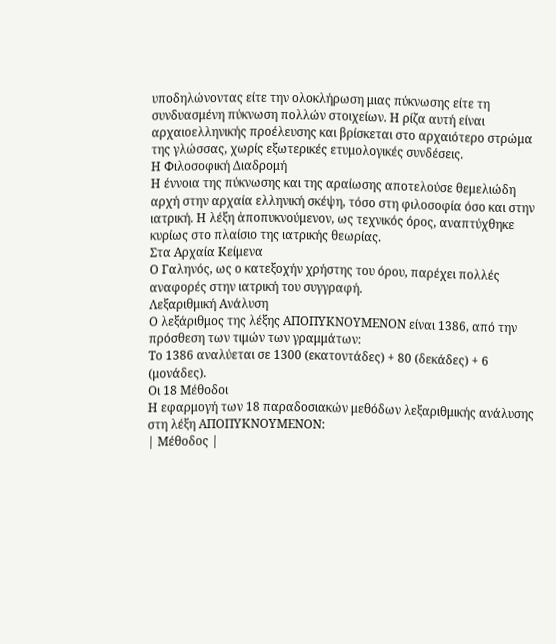υποδηλώνοντας είτε την ολοκλήρωση μιας πύκνωσης είτε τη συνδυασμένη πύκνωση πολλών στοιχείων. Η ρίζα αυτή είναι αρχαιοελληνικής προέλευσης και βρίσκεται στο αρχαιότερο στρώμα της γλώσσας, χωρίς εξωτερικές ετυμολογικές συνδέσεις.
Η Φιλοσοφική Διαδρομή
Η έννοια της πύκνωσης και της αραίωσης αποτελούσε θεμελιώδη αρχή στην αρχαία ελληνική σκέψη, τόσο στη φιλοσοφία όσο και στην ιατρική. Η λέξη ἀποπυκνούμενον, ως τεχνικός όρος, αναπτύχθηκε κυρίως στο πλαίσιο της ιατρικής θεωρίας.
Στα Αρχαία Κείμενα
Ο Γαληνός, ως ο κατεξοχήν χρήστης του όρου, παρέχει πολλές αναφορές στην ιατρική του συγγραφή.
Λεξαριθμική Ανάλυση
Ο λεξάριθμος της λέξης ΑΠΟΠΥΚΝΟΥΜΕΝΟΝ είναι 1386, από την πρόσθεση των τιμών των γραμμάτων:
Το 1386 αναλύεται σε 1300 (εκατοντάδες) + 80 (δεκάδες) + 6 (μονάδες).
Οι 18 Μέθοδοι
Η εφαρμογή των 18 παραδοσιακών μεθόδων λεξαριθμικής ανάλυσης στη λέξη ΑΠΟΠΥΚΝΟΥΜΕΝΟΝ:
| Μέθοδος |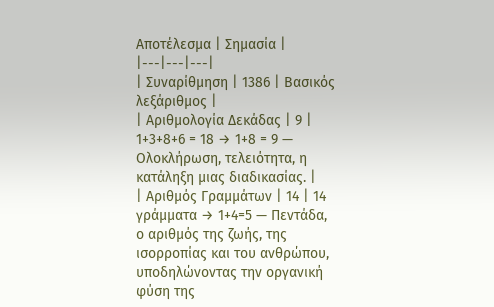Αποτέλεσμα | Σημασία |
|---|---|---|
| Συναρίθμηση | 1386 | Βασικός λεξάριθμος |
| Αριθμολογία Δεκάδας | 9 | 1+3+8+6 = 18 → 1+8 = 9 — Ολοκλήρωση, τελειότητα, η κατάληξη μιας διαδικασίας. |
| Αριθμός Γραμμάτων | 14 | 14 γράμματα → 1+4=5 — Πεντάδα, ο αριθμός της ζωής, της ισορροπίας και του ανθρώπου, υποδηλώνοντας την οργανική φύση της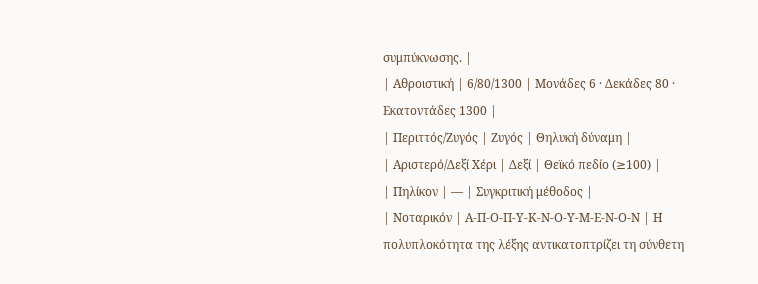συμπύκνωσης. |
| Αθροιστική | 6/80/1300 | Μονάδες 6 · Δεκάδες 80 · Εκατοντάδες 1300 |
| Περιττός/Ζυγός | Ζυγός | Θηλυκή δύναμη |
| Αριστερό/Δεξί Χέρι | Δεξί | Θεϊκό πεδίο (≥100) |
| Πηλίκον | — | Συγκριτική μέθοδος |
| Νοταρικόν | Α-Π-Ο-Π-Υ-Κ-Ν-Ο-Υ-Μ-Ε-Ν-Ο-Ν | Η πολυπλοκότητα της λέξης αντικατοπτρίζει τη σύνθετη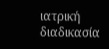ιατρική διαδικασία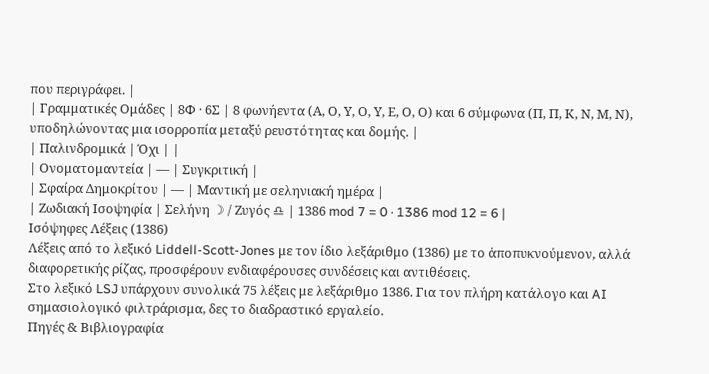που περιγράφει. |
| Γραμματικές Ομάδες | 8Φ · 6Σ | 8 φωνήεντα (Α, Ο, Υ, Ο, Υ, Ε, Ο, Ο) και 6 σύμφωνα (Π, Π, Κ, Ν, Μ, Ν), υποδηλώνοντας μια ισορροπία μεταξύ ρευστότητας και δομής. |
| Παλινδρομικά | Όχι | |
| Ονοματομαντεία | — | Συγκριτική |
| Σφαίρα Δημοκρίτου | — | Μαντική με σεληνιακή ημέρα |
| Ζωδιακή Ισοψηφία | Σελήνη ☽ / Ζυγός ♎ | 1386 mod 7 = 0 · 1386 mod 12 = 6 |
Ισόψηφες Λέξεις (1386)
Λέξεις από το λεξικό Liddell-Scott-Jones με τον ίδιο λεξάριθμο (1386) με το ἀποπυκνούμενον, αλλά διαφορετικής ρίζας, προσφέρουν ενδιαφέρουσες συνδέσεις και αντιθέσεις.
Στο λεξικό LSJ υπάρχουν συνολικά 75 λέξεις με λεξάριθμο 1386. Για τον πλήρη κατάλογο και AI σημασιολογικό φιλτράρισμα, δες το διαδραστικό εργαλείο.
Πηγές & Βιβλιογραφία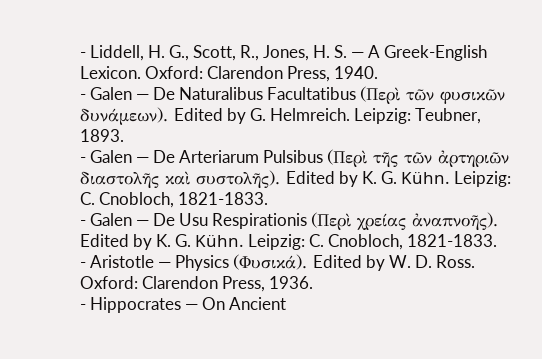- Liddell, H. G., Scott, R., Jones, H. S. — A Greek-English Lexicon. Oxford: Clarendon Press, 1940.
- Galen — De Naturalibus Facultatibus (Περὶ τῶν φυσικῶν δυνάμεων). Edited by G. Helmreich. Leipzig: Teubner, 1893.
- Galen — De Arteriarum Pulsibus (Περὶ τῆς τῶν ἀρτηριῶν διαστολῆς καὶ συστολῆς). Edited by K. G. Kühn. Leipzig: C. Cnobloch, 1821-1833.
- Galen — De Usu Respirationis (Περὶ χρείας ἀναπνοῆς). Edited by K. G. Kühn. Leipzig: C. Cnobloch, 1821-1833.
- Aristotle — Physics (Φυσικά). Edited by W. D. Ross. Oxford: Clarendon Press, 1936.
- Hippocrates — On Ancient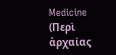Medicine (Περὶ ἀρχαίας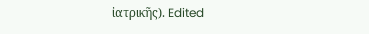ἰατρικῆς). Edited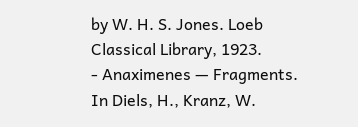by W. H. S. Jones. Loeb Classical Library, 1923.
- Anaximenes — Fragments. In Diels, H., Kranz, W.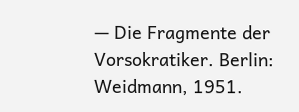— Die Fragmente der Vorsokratiker. Berlin: Weidmann, 1951.